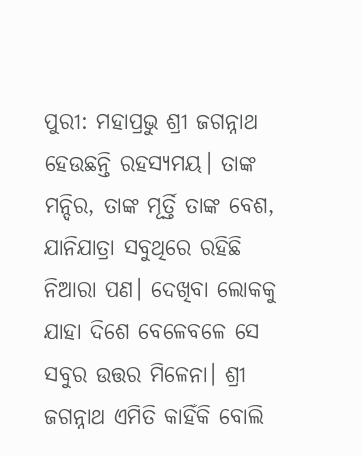ପୁରୀ: ମହାପ୍ରଭୁ ଶ୍ରୀ ଜଗନ୍ନାଥ ହେଉଛନ୍ତି ରହସ୍ୟମୟ। ତାଙ୍କ ମନ୍ଦିର, ତାଙ୍କ ମୂର୍ତ୍ତି ତାଙ୍କ ବେଶ, ଯାନିଯାତ୍ରା ସବୁଥିରେ ରହିଛି ନିଆରା ପଣ। ଦେଖିବା ଲୋକକୁ ଯାହା ଦିଶେ ବେଳେବଳେ ସେ ସବୁର ଉତ୍ତର ମିଳେନା। ଶ୍ରୀ ଜଗନ୍ନାଥ ଏମିତି କାହିଁକି ବୋଲି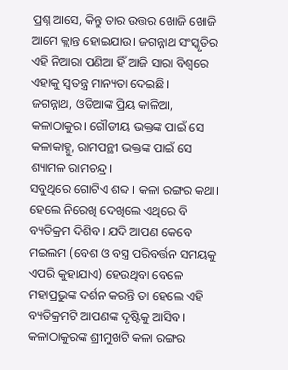ପ୍ରଶ୍ନ ଆସେ, କିନ୍ତୁ ତାର ଉତ୍ତର ଖୋଜି ଖୋଜି ଆମେ କ୍ଲାନ୍ତ ହୋଇଯାଉ। ଜଗନ୍ନାଥ ସଂସ୍କୃତିର ଏହି ନିଆରା ପଣିଆ ହିଁ ଆଜି ସାରା ବିଶ୍ୱରେ ଏହାକୁ ସ୍ୱତନ୍ତ୍ର ମାନ୍ୟତା ଦେଇଛି।
ଜଗନ୍ନାଥ, ଓଡିଆଙ୍କ ପ୍ରିୟ କାଳିଆ, କଳାଠାକୁର। ଗୌଡୀୟ ଭକ୍ତଙ୍କ ପାଇଁ ସେ କଳାକାହ୍ନୁ, ରାମପନ୍ଥୀ ଭକ୍ତଙ୍କ ପାଇଁ ସେ ଶ୍ୟାମଳ ରାମଚନ୍ଦ୍ର।
ସବୁଥିରେ ଗୋଟିଏ ଶବ୍ଦ । କଳା ରଙ୍ଗର କଥା। ହେଲେ ନିରେଖି ଦେଖିଲେ ଏଥିରେ ବି ବ୍ୟତିକ୍ରମ ଦିଶିବ। ଯଦି ଆପଣ କେବେ ମଇଲମ (ବେଶ ଓ ବସ୍ତ୍ର ପରିବର୍ତ୍ତନ ସମୟକୁ ଏପରି କୁହାଯାଏ) ହେଉଥିବା ବେଳେ ମହାପ୍ରଭୁଙ୍କ ଦର୍ଶନ କରନ୍ତି ତା ହେଲେ ଏହି ବ୍ୟତିକ୍ରମଟି ଆପଣଙ୍କ ଦୃଷ୍ଟିକୁ ଆସିବ।
କଳାଠାକୁରଙ୍କ ଶ୍ରୀମୁଖଟି କଳା ରଙ୍ଗର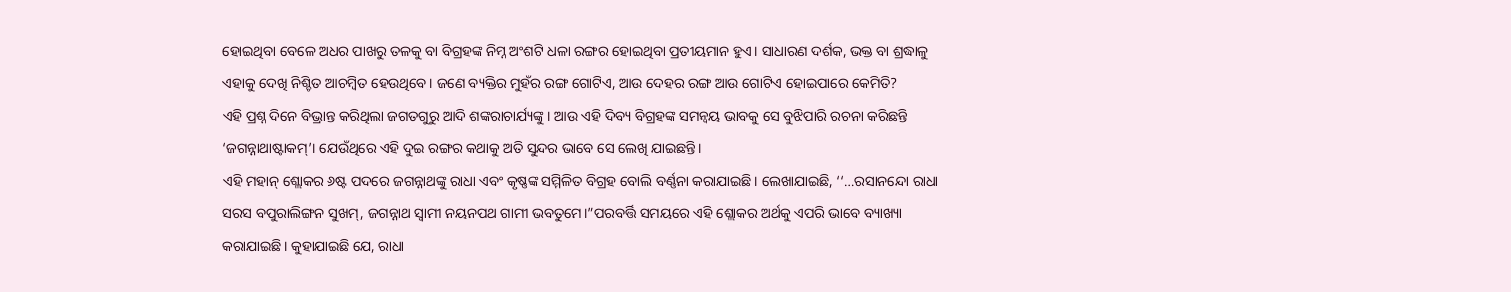ହୋଇଥିବା ବେଳେ ଅଧର ପାଖରୁ ତଳକୁ ବା ବିଗ୍ରହଙ୍କ ନିମ୍ନ ଅଂଶଟି ଧଳା ରଙ୍ଗର ହୋଇଥିବା ପ୍ରତୀୟମାନ ହୁଏ। ସାଧାରଣ ଦର୍ଶକ, ଭକ୍ତ ବା ଶ୍ରଦ୍ଧାଳୁ ଏହାକୁ ଦେଖି ନିଶ୍ଚିତ ଆଚମ୍ବିତ ହେଉଥିବେ। ଜଣେ ବ୍ୟକ୍ତିର ମୁହଁର ରଙ୍ଗ ଗୋଟିଏ, ଆଉ ଦେହର ରଙ୍ଗ ଆଉ ଗୋଟିଏ ହୋଇପାରେ କେମିତି?
ଏହି ପ୍ରଶ୍ନ ଦିନେ ବିଭ୍ରାନ୍ତ କରିଥିଲା ଜଗତଗୁରୁ ଆଦି ଶଙ୍କରାଚାର୍ଯ୍ୟଙ୍କୁ। ଆଉ ଏହି ଦିବ୍ୟ ବିଗ୍ରହଙ୍କ ସମନ୍ୱୟ ଭାବକୁ ସେ ବୁଝିପାରି ରଚନା କରିଛନ୍ତି ‘ଜଗନ୍ନାଥାଷ୍ଟାକମ୍’। ଯେଉଁଥିରେ ଏହି ଦୁଇ ରଙ୍ଗର କଥାକୁ ଅତି ସୁନ୍ଦର ଭାବେ ସେ ଲେଖି ଯାଇଛନ୍ତି।
ଏହି ମହାନ୍ ଶ୍ଲୋକର ୬ଷ୍ଟ ପଦରେ ଜଗନ୍ନାଥଙ୍କୁ ରାଧା ଏବଂ କୃଷ୍ଣଙ୍କ ସମ୍ମିଳିତ ବିଗ୍ରହ ବୋଲି ବର୍ଣ୍ଣନା କରାଯାଇଛି। ଲେଖାଯାଇଛି, ‘‘…ରସାନନ୍ଦୋ ରାଧା ସରସ ବପୁରାଲିଙ୍ଗନ ସୁଖମ୍, ଜଗନ୍ନାଥ ସ୍ୱାମୀ ନୟନପଥ ଗାମୀ ଭବତୁମେ।”ପରବର୍ତ୍ତି ସମୟରେ ଏହି ଶ୍ଲୋକର ଅର୍ଥକୁ ଏପରି ଭାବେ ବ୍ୟାଖ୍ୟା କରାଯାଇଛି। କୁହାଯାଇଛି ଯେ, ରାଧା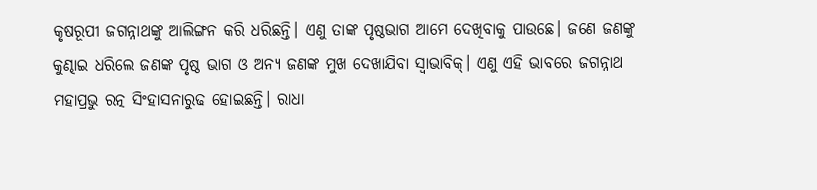କୃଷରୂପୀ ଜଗନ୍ନାଥଙ୍କୁ ଆଲିଙ୍ଗନ କରି ଧରିଛନ୍ତି। ଏଣୁ ତାଙ୍କ ପୃଷ୍ଠଭାଗ ଆମେ ଦେଖିବାକୁ ପାଉଛେ। ଜଣେ ଜଣଙ୍କୁ କୁଣ୍ଢାଇ ଧରିଲେ ଜଣଙ୍କ ପୃଷ୍ଠ ଭାଗ ଓ ଅନ୍ୟ ଜଣଙ୍କ ମୁଖ ଦେଖାଯିବା ସ୍ୱାଭାବିକ୍। ଏଣୁ ଏହି ଭାବରେ ଜଗନ୍ନାଥ ମହାପ୍ରଭୁ ରତ୍ନ ସିଂହାସନାରୁଢ ହୋଇଛନ୍ତି। ରାଧା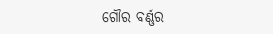ଗୌର ବର୍ଣ୍ଣର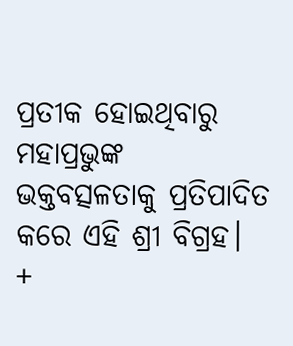ପ୍ରତୀକ ହୋଇଥିବାରୁ ମହାପ୍ରଭୁଙ୍କ ଭକ୍ତବତ୍ସଳତାକୁ ପ୍ରତିପାଦିତ କରେ ଏହି ଶ୍ରୀ ବିଗ୍ରହ।
+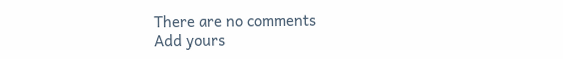There are no comments
Add yours